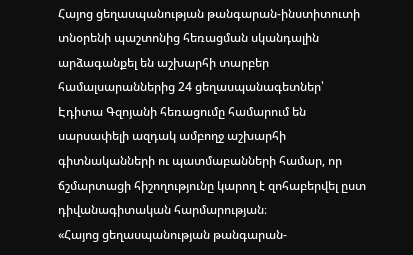Հայոց ցեղասպանության թանգարան-ինստիտուտի տնօրենի պաշտոնից հեռացման սկանդալին արձագանքել են աշխարհի տարբեր համալսարաններից 24 ցեղասպանագետներ՝ Էդիտա Գզոյանի հեռացումը համարում են սարսափելի ազդակ ամբողջ աշխարհի գիտնականների ու պատմաբանների համար, որ ճշմարտացի հիշողությունը կարող է զոհաբերվել ըստ դիվանագիտական հարմարության։
«Հայոց ցեղասպանության թանգարան-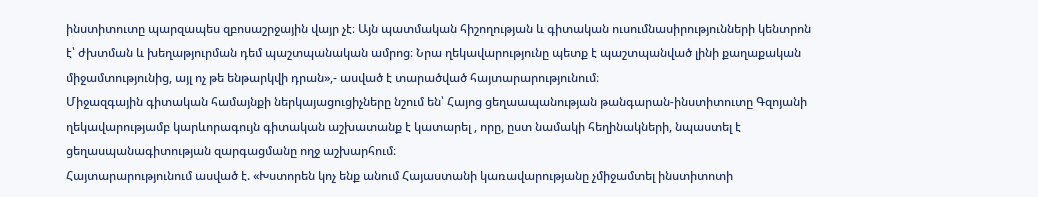ինստիտուտը պարզապես զբոսաշրջային վայր չէ։ Այն պատմական հիշողության և գիտական ուսումնասիրությունների կենտրոն է՝ ժխտման և խեղաթյուրման դեմ պաշտպանական ամրոց։ Նրա ղեկավարությունը պետք է պաշտպանված լինի քաղաքական միջամտությունից, այլ ոչ թե ենթարկվի դրան»,- ասված է տարածված հայտարարությունում։
Միջազգային գիտական համայնքի ներկայացուցիչները նշում են՝ Հայոց ցեղաապանության թանգարան-ինստիտուտը Գզոյանի ղեկավարությամբ կարևորագույն գիտական աշխատանք է կատարել , որը, ըստ նամակի հեղինակների, նպաստել է ցեղասպանագիտության զարգացմանը ողջ աշխարհում։
Հայտարարությունում ասված է. «Խստորեն կոչ ենք անում Հայաստանի կառավարությանը չմիջամտել ինստիտոտի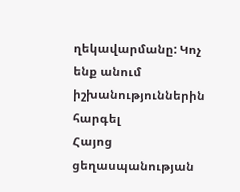ղեկավարմանը: Կոչ ենք անում իշխանություններին հարգել
Հայոց ցեղասպանության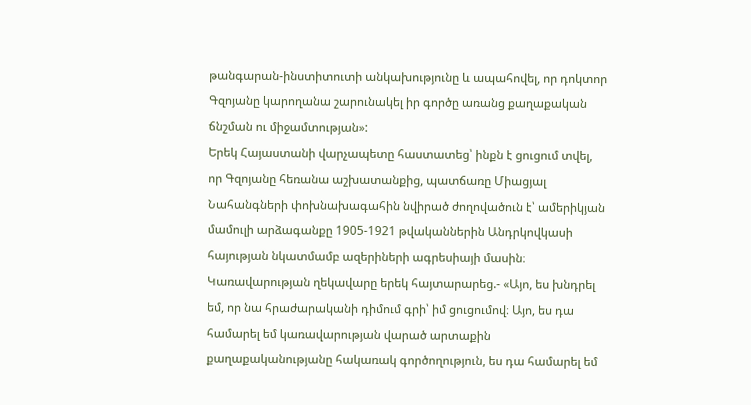թանգարան-ինստիտուտի անկախությունը և ապահովել, որ դոկտոր Գզոյանը կարողանա շարունակել իր գործը առանց քաղաքական ճնշման ու միջամտության»:
Երեկ Հայաստանի վարչապետը հաստատեց՝ ինքն է ցուցում տվել, որ Գզոյանը հեռանա աշխատանքից, պատճառը Միացյալ Նահանգների փոխնախագահին նվիրած ժողովածուն է՝ ամերիկյան մամուլի արձագանքը 1905-1921 թվականներին Անդրկովկասի հայության նկատմամբ ազերիների ագրեսիայի մասին։
Կառավարության ղեկավարը երեկ հայտարարեց.- «Այո, ես խնդրել եմ, որ նա հրաժարականի դիմում գրի՝ իմ ցուցումով։ Այո, ես դա համարել եմ կառավարության վարած արտաքին քաղաքականությանը հակառակ գործողություն, ես դա համարել եմ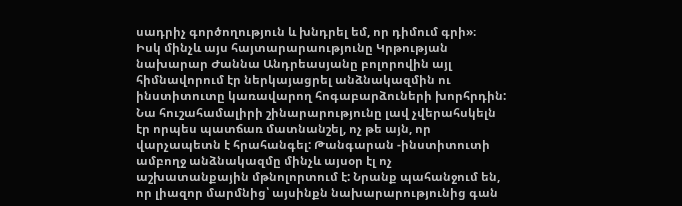սադրիչ գործողություն և խնդրել եմ, որ դիմում գրի»։
Իսկ մինչև այս հայտարարաությունը Կրթության նախարար Ժաննա Անդրեասյանը բոլորովին այլ հիմնավորում էր ներկայացրել անձնակազմին ու ինստիտուտը կառավարող հոգաբարձուների խորհրդին: Նա հուշահամալիրի շինարարությունը լավ չվերահսկելն էր որպես պատճառ մատնանշել, ոչ թե այն, որ վարչապետն է հրահանգել: Թանգարան -ինստիտուտի ամբողջ անձնակազմը մինչև այսօր էլ ոչ աշխատանքային մթնոլորտում է: Նրանք պահանջում են, որ լիազոր մարմնից՝ այսինքն նախարարությունից գան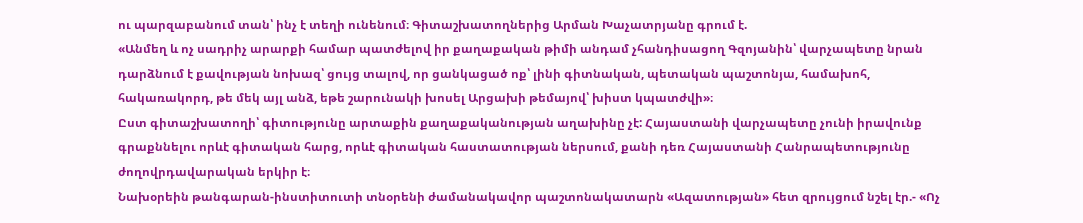ու պարզաբանում տան՝ ինչ է տեղի ունենում։ Գիտաշխատողներից Արման Խաչատրյանը գրում է.
«Անմեղ և ոչ սադրիչ արարքի համար պատժելով իր քաղաքական թիմի անդամ չհանդիսացող Գզոյանին՝ վարչապետը նրան դարձնում է քավության նոխազ՝ ցույց տալով, որ ցանկացած ոք՝ լինի գիտնական, պետական պաշտոնյա, համախոհ, հակառակորդ, թե մեկ այլ անձ, եթե շարունակի խոսել Արցախի թեմայով՝ խիստ կպատժվի»։
Ըստ գիտաշխատողի՝ գիտությունը արտաքին քաղաքականության աղախինը չէ: Հայաստանի վարչապետը չունի իրավունք գրաքննելու որևէ գիտական հարց, որևէ գիտական հաստատության ներսում, քանի դեռ Հայաստանի Հանրապետությունը ժողովրդավարական երկիր է։
Նախօրեին թանգարան-ինստիտուտի տնօրենի ժամանակավոր պաշտոնակատարն «Ազատության» հետ զրույցում նշել էր.- «Ոչ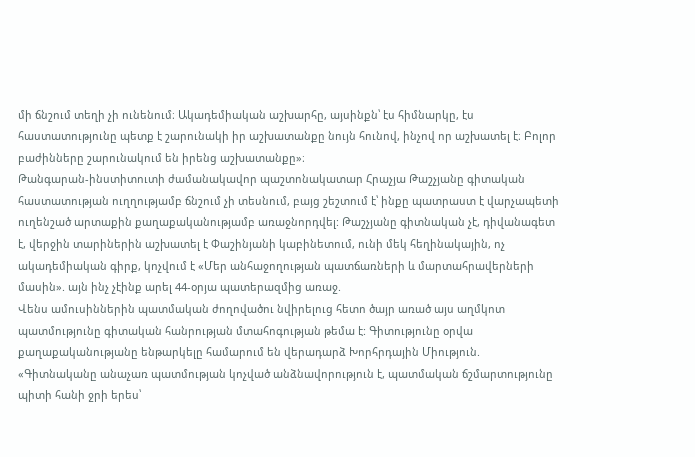մի ճնշում տեղի չի ունենում։ Ակադեմիական աշխարհը, այսինքն՝ էս հիմնարկը, էս հաստատությունը պետք է շարունակի իր աշխատանքը նույն հունով, ինչով որ աշխատել է։ Բոլոր բաժինները շարունակում են իրենց աշխատանքը»։
Թանգարան-ինստիտուտի ժամանակավոր պաշտոնակատար Հրաչյա Թաշչյանը գիտական հաստատության ուղղությամբ ճնշում չի տեսնում, բայց շեշտում է՝ ինքը պատրաստ է վարչապետի ուղենշած արտաքին քաղաքականությամբ առաջնորդվել: Թաշչյանը գիտնական չէ, դիվանագետ է, վերջին տարիներին աշխատել է Փաշինյանի կաբինետում, ունի մեկ հեղինակային, ոչ ակադեմիական գիրք, կոչվում է «Մեր անհաջողության պատճառների և մարտահրավերների մասին». այն ինչ չէինք արել 44-օրյա պատերազմից առաջ.
Վենս ամուսիններին պատմական ժողովածու նվիրելուց հետո ծայր առած այս աղմկոտ պատմությունը գիտական հանրության մտահոգության թեմա է: Գիտությունը օրվա քաղաքականությանը ենթարկելը համարում են վերադարձ Խորհրդային Միություն.
«Գիտնականը անաչառ պատմության կոչված անձնավորություն է, պատմական ճշմարտությունը պիտի հանի ջրի երես՝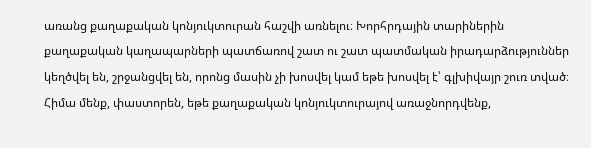առանց քաղաքական կոնյուկտուրան հաշվի առնելու։ Խորհրդային տարիներին քաղաքական կաղապարների պատճառով շատ ու շատ պատմական իրադարձություններ կեղծվել են, շրջանցվել են, որոնց մասին չի խոսվել կամ եթե խոսվել է՝ գլխիվայր շուռ տված։ Հիմա մենք, փաստորեն, եթե քաղաքական կոնյուկտուրայով առաջնորդվենք,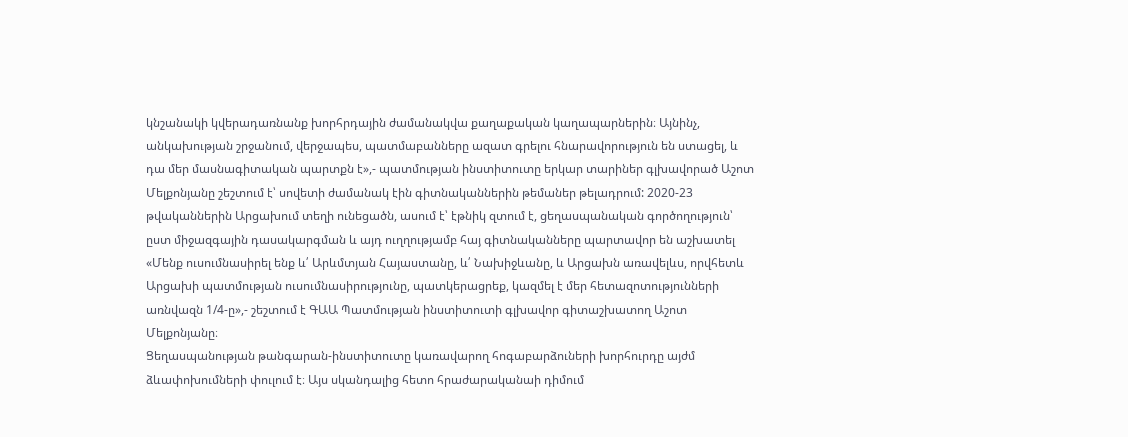կնշանակի կվերադառնանք խորհրդային ժամանակվա քաղաքական կաղապարներին։ Այնինչ, անկախության շրջանում, վերջապես, պատմաբանները ազատ գրելու հնարավորություն են ստացել, և դա մեր մասնագիտական պարտքն է»,- պատմության ինստիտուտը երկար տարիներ գլխավորած Աշոտ Մելքոնյանը շեշտում է՝ սովետի ժամանակ էին գիտնականներին թեմաներ թելադրում: 2020-23 թվականներին Արցախում տեղի ունեցածն, ասում է՝ էթնիկ զտում է, ցեղասպանական գործողություն՝ ըստ միջազգային դասակարգման և այդ ուղղությամբ հայ գիտնականները պարտավոր են աշխատել
«Մենք ուսումնասիրել ենք և՛ Արևմտյան Հայաստանը, և՛ Նախիջևանը, և Արցախն առավելևս, որվհետև Արցախի պատմության ուսումնասիրությունը, պատկերացրեք, կազմել է մեր հետազոտությունների առնվազն 1/4-ը»,- շեշտում է ԳԱԱ Պատմության ինստիտուտի գլխավոր գիտաշխատող Աշոտ Մելքոնյանը։
Ցեղասպանության թանգարան-ինստիտուտը կառավարող հոգաբարձուների խորհուրդը այժմ ձևափոխումների փուլում է։ Այս սկանդալից հետո հրաժարականաի դիմում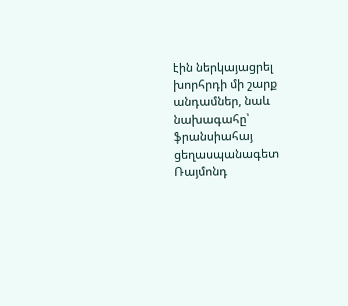էին ներկայացրել խորհրդի մի շարք անդամներ, նաև նախագահը՝ ֆրանսիահայ ցեղասպանագետ Ռայմոնդ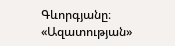Գևորգյանը։ «Ազատության»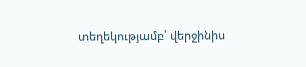տեղեկությամբ՝ վերջինիս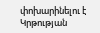փոխարինելու է Կրթության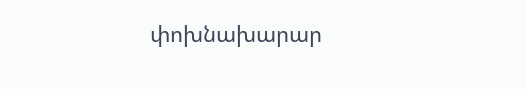փոխնախարար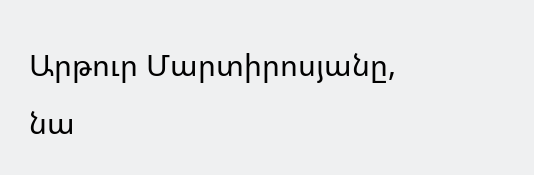Արթուր Մարտիրոսյանը, նա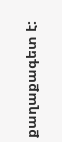քաղաքագետ է: